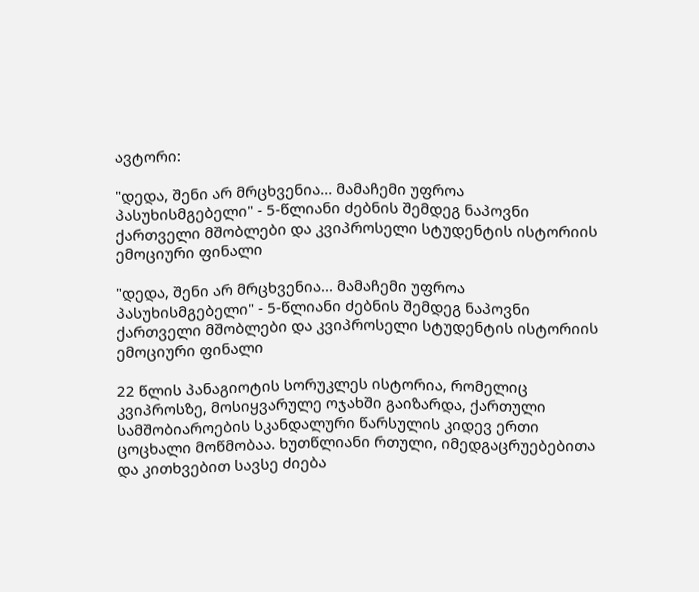ავტორი:

"დედა, შენი არ მრცხვენია... მამაჩემი უფროა პასუხისმგებელი" - 5-წლიანი ძებნის შემდეგ ნაპოვნი ქართველი მშობლები და კვიპროსელი სტუდენტის ისტორიის ემოციური ფინალი

"დედა, შენი არ მრცხვენია... მამაჩემი უფროა პასუხისმგებელი" - 5-წლიანი ძებნის შემდეგ ნაპოვნი ქართველი მშობლები და კვიპროსელი სტუდენტის ისტორიის ემოციური ფინალი

22 წლის პანაგიოტის სორუკლეს ისტორია, რომელიც კვიპროსზე, მოსიყვარულე ოჯახში გაიზარდა, ქართული სამშობიაროების სკანდალური წარსულის კიდევ ერთი ცოცხალი მოწმობაა. ხუთწლიანი რთული, იმედგაცრუებებითა და კითხვებით სავსე ძიება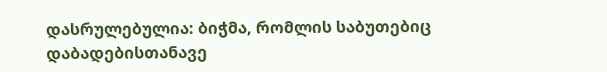დასრულებულია: ბიჭმა, რომლის საბუთებიც დაბადებისთანავე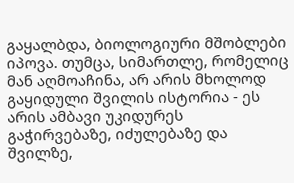გაყალბდა, ბიოლოგიური მშობლები იპოვა. თუმცა, სიმართლე, რომელიც მან აღმოაჩინა, არ არის მხოლოდ გაყიდული შვილის ისტორია - ეს არის ამბავი უკიდურეს გაჭირვებაზე, იძულებაზე და შვილზე,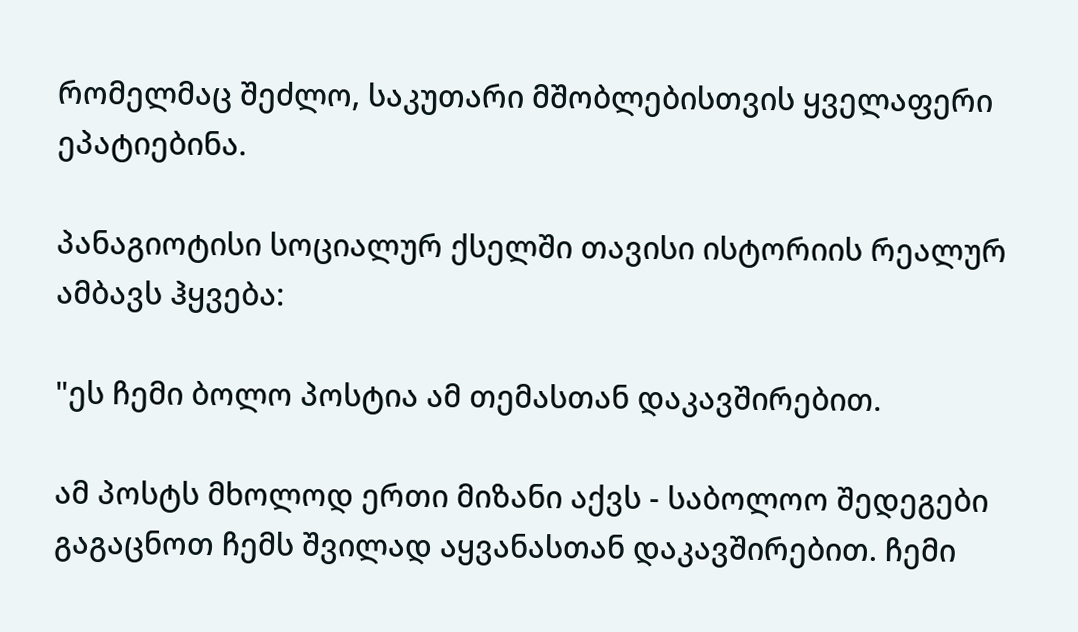რომელმაც შეძლო, საკუთარი მშობლებისთვის ყველაფერი ეპატიებინა.

პანაგიოტისი სოციალურ ქსელში თავისი ისტორიის რეალურ ამბავს ჰყვება:

"ეს ჩემი ბოლო პოსტია ამ თემასთან დაკავშირებით.

ამ პოსტს მხოლოდ ერთი მიზანი აქვს - საბოლოო შედეგები გაგაცნოთ ჩემს შვილად აყვანასთან დაკავშირებით. ჩემი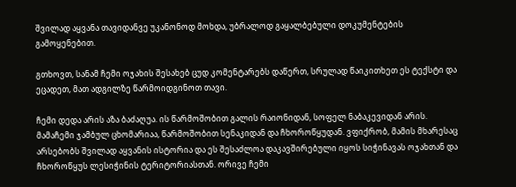შვილად აყვანა თავიდანვე უკანონოდ მოხდა, უბრალოდ გაყალბებული დოკუმენტების გამოყენებით.

გთხოვთ, სანამ ჩემი ოჯახის შესახებ ცუდ კომენტარებს დაწერთ, სრულად წაიკითხეთ ეს ტექსტი და ეცადეთ, მათ ადგილზე წარმოიდგინოთ თავი.

ჩემი დედა არის აზა ბაძაღუა. ის წარმოშობით გალის რაიონიდან, სოფელ ნაბაკევიდან არის. მამაჩემი ჯამბულ ცხომარიაა, წარმოშობით სენაკიდან და ჩხოროწყუდან. ვფიქრობ, მამის მხარესაც არსებობს შვილად აყვანის ისტორია და ეს შესაძლოა დაკავშირებული იყოს სიჭინავას ოჯახთან და ჩხოროწყუს ლესიჭინის ტერიტორიასთან. ორივე ჩემი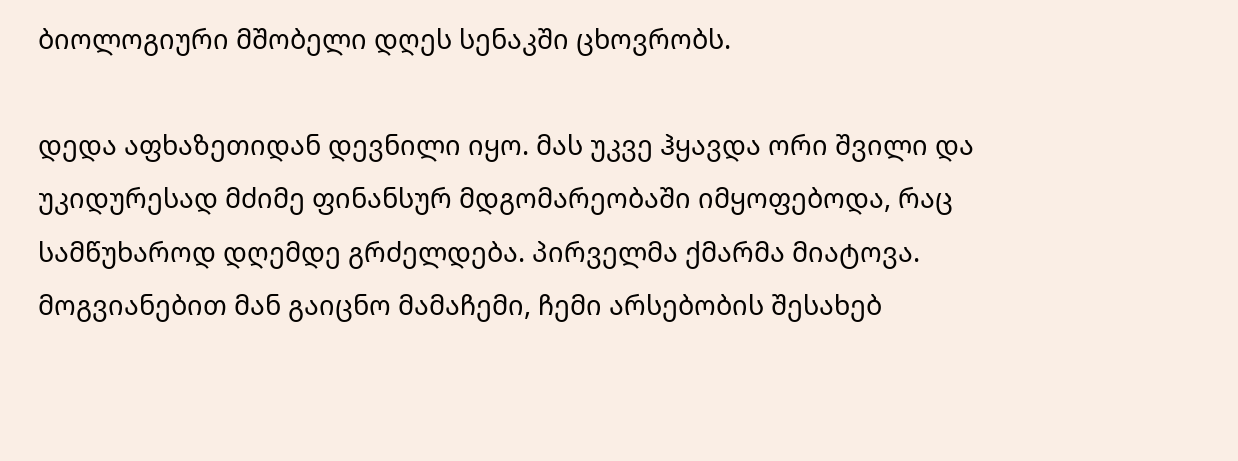ბიოლოგიური მშობელი დღეს სენაკში ცხოვრობს.

დედა აფხაზეთიდან დევნილი იყო. მას უკვე ჰყავდა ორი შვილი და უკიდურესად მძიმე ფინანსურ მდგომარეობაში იმყოფებოდა, რაც სამწუხაროდ დღემდე გრძელდება. პირველმა ქმარმა მიატოვა. მოგვიანებით მან გაიცნო მამაჩემი, ჩემი არსებობის შესახებ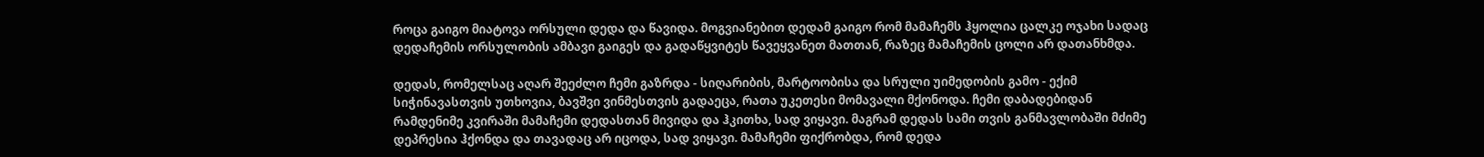როცა გაიგო მიატოვა ორსული დედა და წავიდა. მოგვიანებით დედამ გაიგო რომ მამაჩემს ჰყოლია ცალკე ოჯახი სადაც დედაჩემის ორსულობის ამბავი გაიგეს და გადაწყვიტეს წავეყვანეთ მათთან, რაზეც მამაჩემის ცოლი არ დათანხმდა.

დედას, რომელსაც აღარ შეეძლო ჩემი გაზრდა - სიღარიბის, მარტოობისა და სრული უიმედობის გამო - ექიმ სიჭინავასთვის უთხოვია, ბავშვი ვინმესთვის გადაეცა, რათა უკეთესი მომავალი მქონოდა. ჩემი დაბადებიდან რამდენიმე კვირაში მამაჩემი დედასთან მივიდა და ჰკითხა, სად ვიყავი. მაგრამ დედას სამი თვის განმავლობაში მძიმე დეპრესია ჰქონდა და თავადაც არ იცოდა, სად ვიყავი. მამაჩემი ფიქრობდა, რომ დედა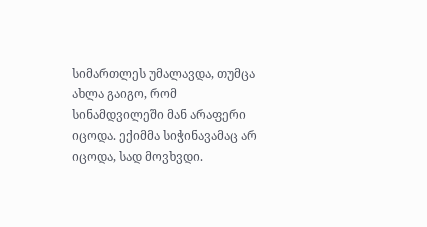სიმართლეს უმალავდა, თუმცა ახლა გაიგო, რომ სინამდვილეში მან არაფერი იცოდა. ექიმმა სიჭინავამაც არ იცოდა, სად მოვხვდი.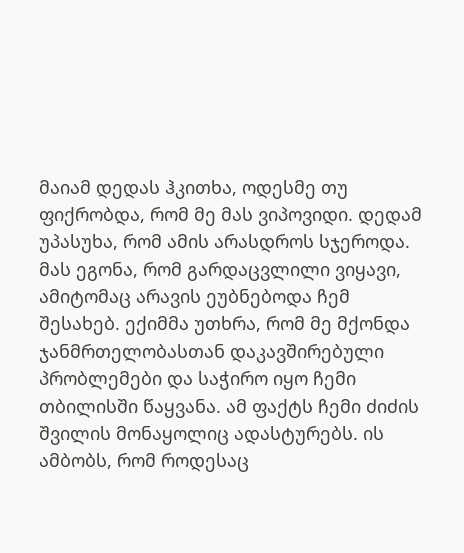მაიამ დედას ჰკითხა, ოდესმე თუ ფიქრობდა, რომ მე მას ვიპოვიდი. დედამ უპასუხა, რომ ამის არასდროს სჯეროდა. მას ეგონა, რომ გარდაცვლილი ვიყავი, ამიტომაც არავის ეუბნებოდა ჩემ შესახებ. ექიმმა უთხრა, რომ მე მქონდა ჯანმრთელობასთან დაკავშირებული პრობლემები და საჭირო იყო ჩემი თბილისში წაყვანა. ამ ფაქტს ჩემი ძიძის შვილის მონაყოლიც ადასტურებს. ის ამბობს, რომ როდესაც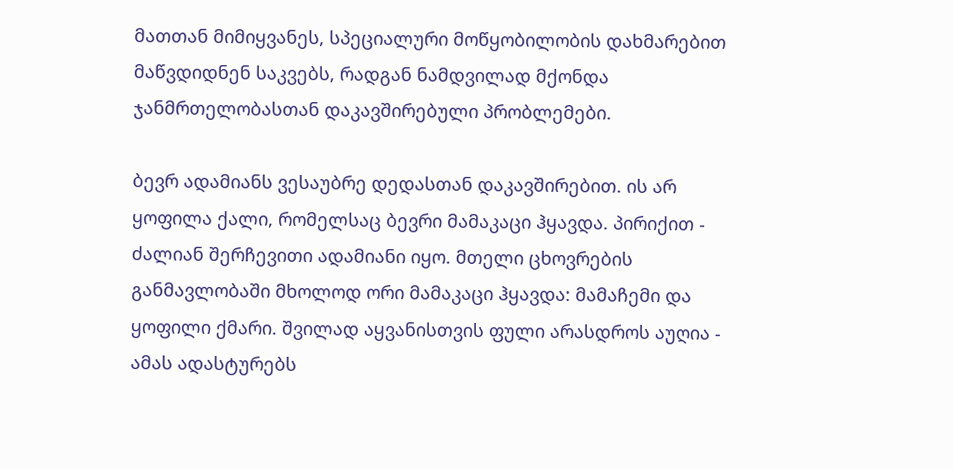მათთან მიმიყვანეს, სპეციალური მოწყობილობის დახმარებით მაწვდიდნენ საკვებს, რადგან ნამდვილად მქონდა ჯანმრთელობასთან დაკავშირებული პრობლემები.

ბევრ ადამიანს ვესაუბრე დედასთან დაკავშირებით. ის არ ყოფილა ქალი, რომელსაც ბევრი მამაკაცი ჰყავდა. პირიქით - ძალიან შერჩევითი ადამიანი იყო. მთელი ცხოვრების განმავლობაში მხოლოდ ორი მამაკაცი ჰყავდა: მამაჩემი და ყოფილი ქმარი. შვილად აყვანისთვის ფული არასდროს აუღია - ამას ადასტურებს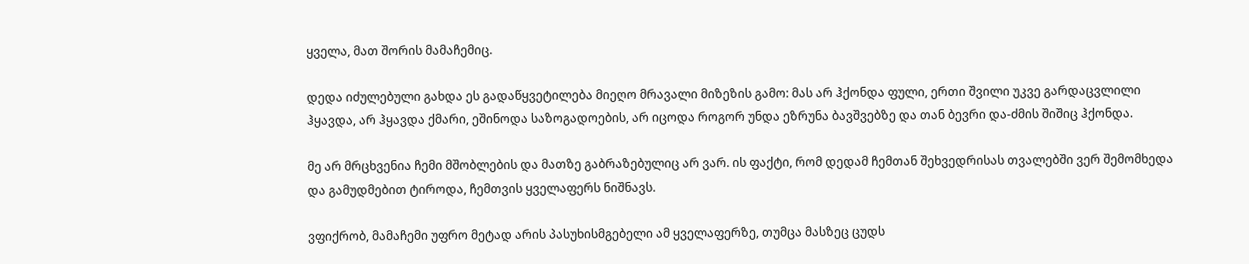ყველა, მათ შორის მამაჩემიც.

დედა იძულებული გახდა ეს გადაწყვეტილება მიეღო მრავალი მიზეზის გამო: მას არ ჰქონდა ფული, ერთი შვილი უკვე გარდაცვლილი ჰყავდა, არ ჰყავდა ქმარი, ეშინოდა საზოგადოების, არ იცოდა როგორ უნდა ეზრუნა ბავშვებზე და თან ბევრი და-ძმის შიშიც ჰქონდა.

მე არ მრცხვენია ჩემი მშობლების და მათზე გაბრაზებულიც არ ვარ. ის ფაქტი, რომ დედამ ჩემთან შეხვედრისას თვალებში ვერ შემომხედა და გამუდმებით ტიროდა, ჩემთვის ყველაფერს ნიშნავს.

ვფიქრობ, მამაჩემი უფრო მეტად არის პასუხისმგებელი ამ ყველაფერზე, თუმცა მასზეც ცუდს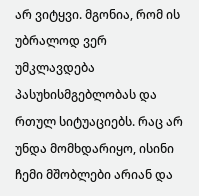არ ვიტყვი. მგონია, რომ ის უბრალოდ ვერ უმკლავდება პასუხისმგებლობას და რთულ სიტუაციებს. რაც არ უნდა მომხდარიყო, ისინი ჩემი მშობლები არიან და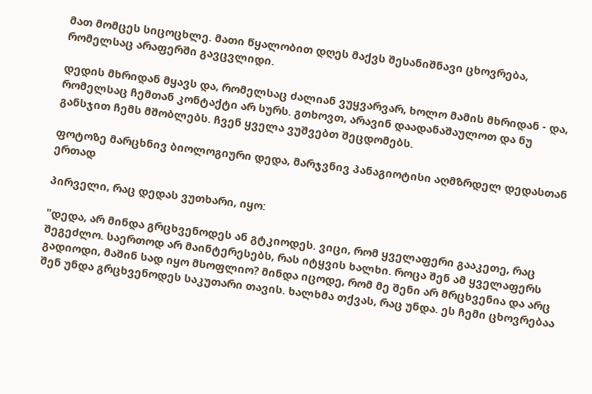მათ მომცეს სიცოცხლე. მათი წყალობით დღეს მაქვს შესანიშნავი ცხოვრება, რომელსაც არაფერში გავცვლიდი.

დედის მხრიდან მყავს და, რომელსაც ძალიან ვუყვარვარ, ხოლო მამის მხრიდან - და, რომელსაც ჩემთან კონტაქტი არ სურს. გთხოვთ, არავინ დაადანაშაულოთ და ნუ განსჯით ჩემს მშობლებს. ჩვენ ყველა ვუშვებთ შეცდომებს.

ფოტოზე მარცხნივ ბიოლოგიური დედა, მარჯვნივ პანაგიოტისი აღმზრდელ დედასთან ერთად

პირველი, რაც დედას ვუთხარი, იყო:

"დედა, არ მინდა გრცხვენოდეს ან გტკიოდეს. ვიცი, რომ ყველაფერი გააკეთე, რაც შეგეძლო. საერთოდ არ მაინტერესებს, რას იტყვის ხალხი. როცა შენ ამ ყველაფერს გადიოდი, მაშინ სად იყო მსოფლიო? მინდა იცოდე, რომ მე შენი არ მრცხვენია და არც შენ უნდა გრცხვენოდეს საკუთარი თავის. ხალხმა თქვას, რაც უნდა. ეს ჩემი ცხოვრებაა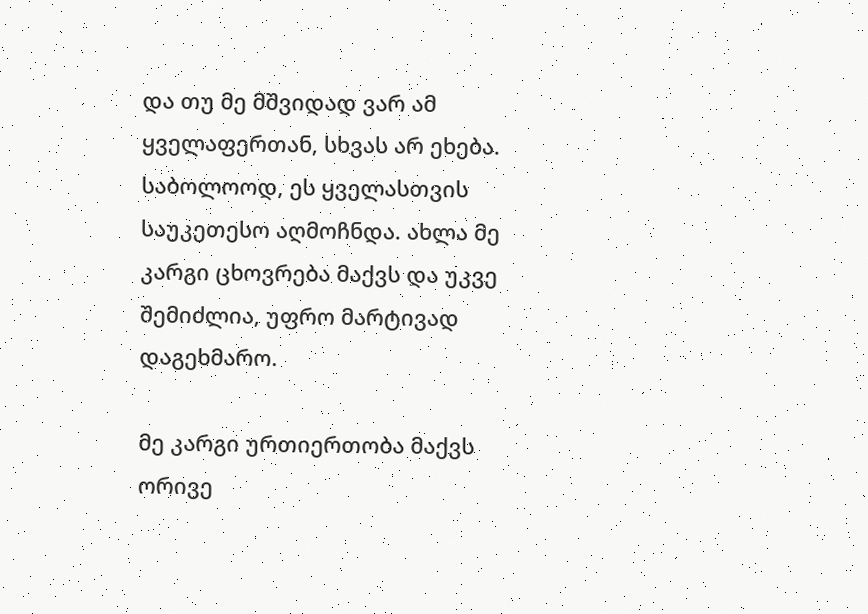და თუ მე მშვიდად ვარ ამ ყველაფერთან, სხვას არ ეხება. საბოლოოდ, ეს ყველასთვის საუკეთესო აღმოჩნდა. ახლა მე კარგი ცხოვრება მაქვს და უკვე შემიძლია, უფრო მარტივად დაგეხმარო.

მე კარგი ურთიერთობა მაქვს ორივე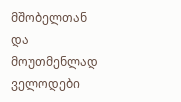მშობელთან და მოუთმენლად ველოდები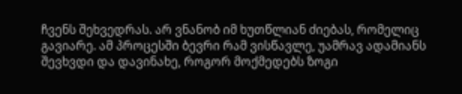ჩვენს შეხვედრას. არ ვნანობ იმ ხუთწლიან ძიებას, რომელიც გავიარე. ამ პროცესში ბევრი რამ ვისწავლე, უამრავ ადამიანს შევხვდი და დავინახე, როგორ მოქმედებს ზოგი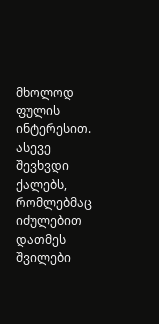მხოლოდ ფულის ინტერესით. ასევე შევხვდი ქალებს, რომლებმაც იძულებით დათმეს შვილები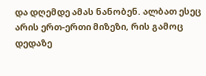და დღემდე ამას ნანობენ. ალბათ ესეც არის ერთ-ერთი მიზეზი, რის გამოც დედაზე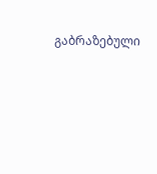გაბრაზებული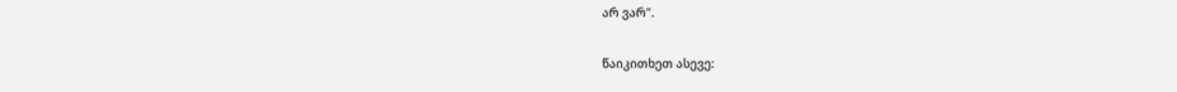არ ვარ".

წაიკითხეთ ასევე: